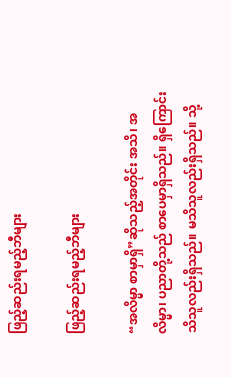ဖြည့်ဆည်းရမည့်ဘီများ

ဖြည့်ဆည်းရမည့်ဘီများ

“အလိမ္မာ စာမှာရှိ”ဆိုသည့်အတိုင်း အသိ၊ အလိမ္မာ၊ ပညာတို့သည် စာပေမှာရှိသည်။ ရှိကြောင်း သိသူလည်းရှိသည်။ မသိသူလည်းရှိသည်။ သို့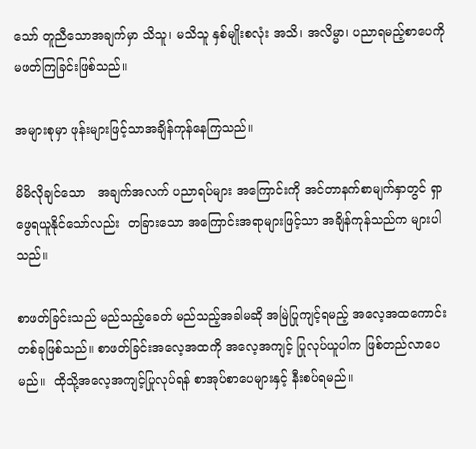သော် တူညီသောအချက်မှာ သိသူ၊ မသိသူ နှစ်မျိုးစလုံး အသိ၊ အလိမ္မာ၊ ပညာရမည့်စာပေကို မဖတ်ကြခြင်းဖြစ်သည်။

အများစုမှာ ဖုန်းများဖြင့်သာအချိန်ကုန်နေကြသည်။

မိမိလိုချင်သော   အချက်အလက် ပညာရပ်များ အကြောင်းကို အင်တာနက်စာမျက်နှာတွင် ရှာဖွေရယူနိုင်သော်လည်း  တခြားသော အကြောင်းအရာများဖြင့်သာ အချိန်ကုန်သည်က များပါသည်။

စာဖတ်ခြင်းသည် မည်သည့်ခေတ် မည်သည့်အခါမဆို အမြဲပြုကျင့်ရမည့် အလေ့အထကောင်း တစ်ခုဖြစ်သည်။ စာဖတ်ခြင်းအလေ့အထကို အလေ့အကျင့် ပြုလုပ်ယူပါက ဖြစ်တည်လာပေမည်။  ထိုသို့အလေ့အကျင့်ပြုလုပ်ရန် စာအုပ်စာပေများနှင့် နီးစပ်ရမည်။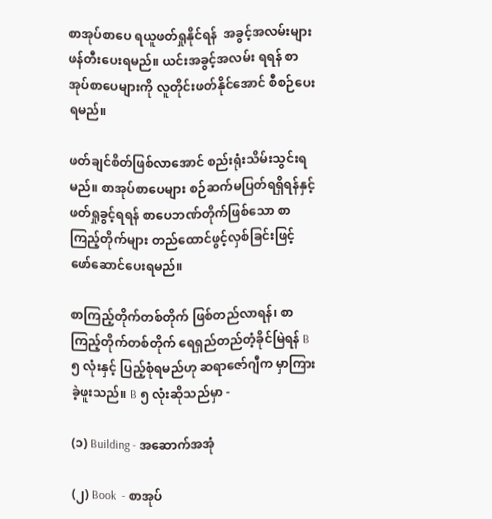စာအုပ်စာပေ ရယူဖတ်ရှုနိုင်ရန်  အခွင့်အလမ်းများ ဖန်တီးပေးရမည်။ ယင်းအခွင့်အလမ်း ရရန် စာအုပ်စာပေများကို လူတိုင်းဖတ်နိုင်အောင် စီစဉ်ပေးရမည်။

ဖတ်ချင်စိတ်ဖြစ်လာအောင် စည်းရုံးသိမ်းသွင်းရမည်။ စာအုပ်စာပေများ စဉ်ဆက်မပြတ်ရရှိရန်နှင့် ဖတ်ရှုခွင့်ရရန် စာပေဘဏ်တိုက်ဖြစ်သော စာကြည့်တိုက်များ တည်ထောင်ဖွင့်လှစ်ခြင်းဖြင့် ဖော်ဆောင်ပေးရမည်။

စာကြည့်တိုက်တစ်တိုက် ဖြစ်တည်လာရန်၊ စာကြည့်တိုက်တစ်တိုက် ရေရှည်တည်တံ့ခိုင်မြဲရန် B ၅ လုံးနှင့် ပြည့်စုံရမည်ဟု ဆရာဇော်ဂျီက မှာကြားခဲ့ဖူးသည်။ B ၅ လုံးဆိုသည်မှာ -

(၁) Building - အဆောက်အအုံ

(၂) Book  - စာအုပ်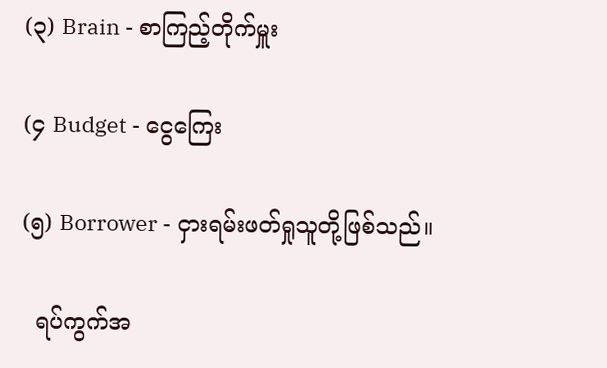(၃) Brain - စာကြည့်တိုက်မှူး

(၄ Budget - ငွေကြေး

(၅) Borrower - ငှားရမ်းဖတ်ရှုသူတို့ဖြစ်သည်။

  ရပ်ကွက်အ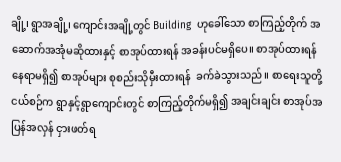ချို့၊ ရွာအချို့၊ ကျောင်းအချို့တွင် Building  ဟုခေါ်သော စာကြည့်တိုက် အဆောက်အအုံမဆိုထားနှင့် စာအုပ်ထားရန် အခန်းပင်မရှိပေ။ စာအုပ်ထားရန် နေရာမရှိ၍ စာအုပ်များ စုစည်းသိုမှီးထားရန်  ခက်ခဲသွားသည်။ စာရေးသူတို့ ငယ်စဉ်က ရွာနှင့်ရွာကျောင်းတွင် စာကြည့်တိုက်မရှိ၍ အချင်းချင်း စာအုပ်အပြန်အလှန် ငှားဖတ်ရ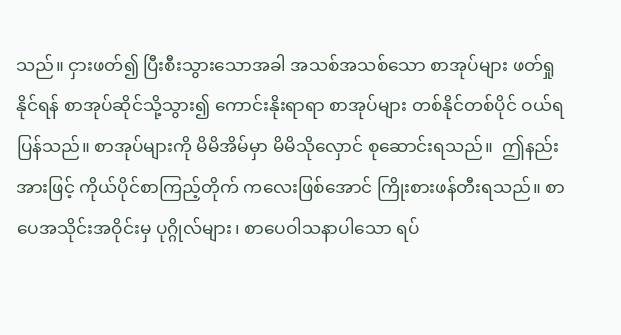သည်။ ငှားဖတ်၍ ပြီးစီးသွားသောအခါ အသစ်အသစ်သော စာအုပ်များ ဖတ်ရှုနိုင်ရန် စာအုပ်ဆိုင်သို့သွား၍ ကောင်းနိုးရာရာ စာအုပ်များ တစ်နိုင်တစ်ပိုင် ဝယ်ရပြန်သည်။ စာအုပ်များကို မိမိအိမ်မှာ မိမိသိုလှောင် စုဆောင်းရသည်။  ဤနည်းအားဖြင့် ကိုယ်ပိုင်စာကြည့်တိုက် ကလေးဖြစ်အောင် ကြိုးစားဖန်တီးရသည်။ စာပေအသိုင်းအဝိုင်းမှ ပုဂ္ဂိုလ်များ၊ စာပေဝါသနာပါသော ရပ်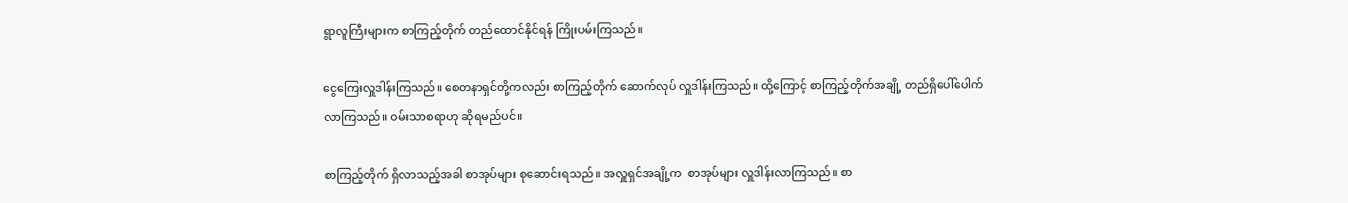ရွာလူကြီးများက စာကြည့်တိုက် တည်ထောင်နိုင်ရန် ကြိုးပမ်းကြသည်။

ငွေကြေးလှူဒါန်းကြသည်။ စေတနာရှင်တို့ကလည်း စာကြည့်တိုက် ဆောက်လုပ် လှူဒါန်းကြသည်။ ထို့ကြောင့် စာကြည့်တိုက်အချို့ တည်ရှိပေါ်ပေါက်လာကြသည်။ ဝမ်းသာစရာဟု ဆိုရမည်ပင်။

စာကြည့်တိုက် ရှိလာသည့်အခါ စာအုပ်များ စုဆောင်းရသည်။ အလှူရှင်အချို့က  စာအုပ်များ လှူဒါန်းလာကြသည်။ စာ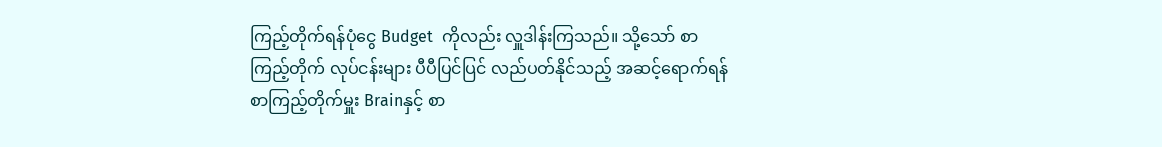ကြည့်တိုက်ရန်ပုံငွေ Budget  ကိုလည်း လှူဒါန်းကြသည်။ သို့သော် စာကြည့်တိုက် လုပ်ငန်းများ ပီပီပြင်ပြင် လည်ပတ်နိုင်သည့် အဆင့်ရောက်ရန်စာကြည့်တိုက်မှူး Brainနှင့် စာ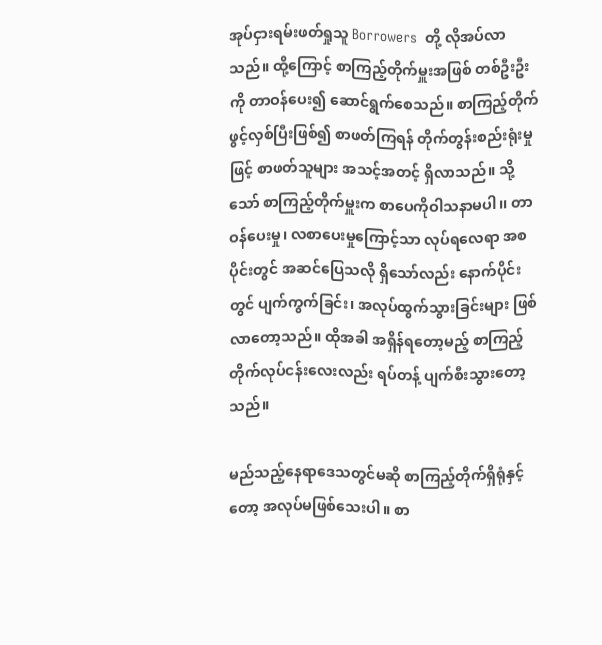အုပ်ငှားရမ်းဖတ်ရှုသူ Borrowers  တို့ လိုအပ်လာသည်။ ထို့ကြောင့် စာကြည့်တိုက်မှူးအဖြစ် တစ်ဦးဦးကို တာဝန်ပေး၍ ဆောင်ရွက်စေသည်။ စာကြည့်တိုက် ဖွင့်လှစ်ပြီးဖြစ်၍ စာဖတ်ကြရန် တိုက်တွန်းစည်းရုံးမှုဖြင့် စာဖတ်သူများ အသင့်အတင့် ရှိလာသည်။ သို့သော် စာကြည့်တိုက်မှူးက စာပေကိုဝါသနာမပါ၊၊ တာဝန်ပေးမှု၊ လစာပေးမှုကြောင့်သာ လုပ်ရလေရာ အစပိုင်းတွင် အဆင်ပြေသလို ရှိသော်လည်း နောက်ပိုင်းတွင် ပျက်ကွက်ခြင်း၊ အလုပ်ထွက်သွားခြင်းများ ဖြစ်လာတော့သည်။ ထိုအခါ အရှိန်ရတော့မည့် စာကြည့်တိုက်လုပ်ငန်းလေးလည်း ရပ်တန့် ပျက်စီးသွားတော့သည်။

မည်သည့်နေရာဒေသတွင်မဆို စာကြည့်တိုက်ရှိရုံနှင့်တော့ အလုပ်မဖြစ်သေးပါ။ စာ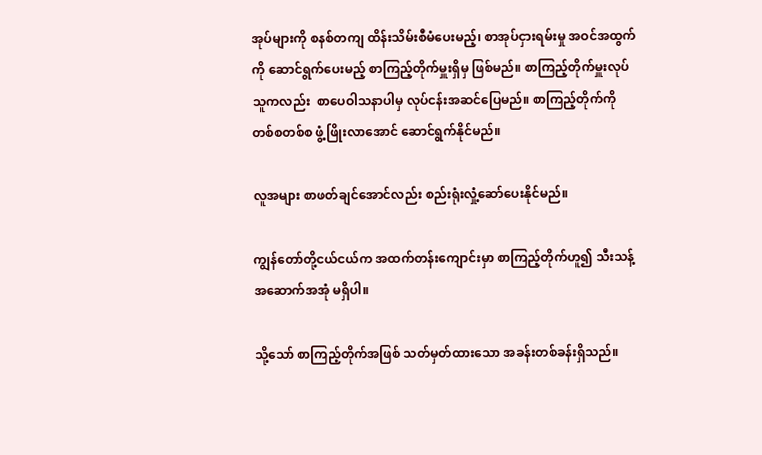အုပ်များကို စနစ်တကျ ထိန်းသိမ်းစီမံပေးမည့်၊ စာအုပ်ငှားရမ်းမှု အဝင်အထွက်ကို ဆောင်ရွက်ပေးမည့် စာကြည့်တိုက်မှူးရှိမှ ဖြစ်မည်။ စာကြည့်တိုက်မှူးလုပ်သူကလည်း  စာပေဝါသနာပါမှ လုပ်ငန်းအဆင်ပြေမည်။ စာကြည့်တိုက်ကို  တစ်စတစ်စ ဖွံ့ဖြိုးလာအောင် ဆောင်ရွက်နိုင်မည်။

လူအများ စာဖတ်ချင်အောင်လည်း စည်းရုံးလှုံ့ဆော်ပေးနိုင်မည်။

ကျွန်တော်တို့ငယ်ငယ်က အထက်တန်းကျောင်းမှာ စာကြည့်တိုက်ဟူ၍ သီးသန့်အဆောက်အအုံ မရှိပါ။

သို့သော် စာကြည့်တိုက်အဖြစ် သတ်မှတ်ထားသော အခန်းတစ်ခန်းရှိသည်။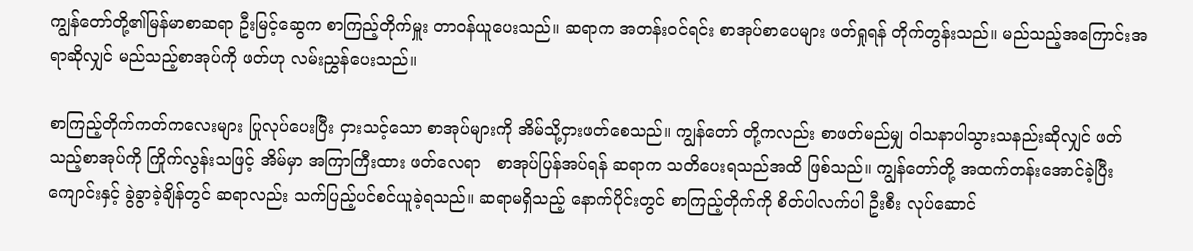ကျွန်တော်တို့၏မြန်မာစာဆရာ ဦးမြင့်ဆွေက စာကြည့်တိုက်မှူး တာဝန်ယူပေးသည်။ ဆရာက အတန်းဝင်ရင်း စာအုပ်စာပေများ ဖတ်ရှုရန် တိုက်တွန်းသည်။ မည်သည့်အကြောင်းအရာဆိုလျှင် မည်သည့်စာအုပ်ကို ဖတ်ဟု လမ်းညွှန်ပေးသည်။

စာကြည့်တိုက်ကတ်ကလေးများ ပြုလုပ်ပေးပြီး ငှားသင့်သော စာအုပ်များကို အိမ်သို့ငှားဖတ်စေသည်။ ကျွန်တော် တို့ကလည်း စာဖတ်မည်မျှ ဝါသနာပါသွားသနည်းဆိုလျှင် ဖတ်သည့်စာအုပ်ကို ကြိုက်လွန်းသဖြင့် အိမ်မှာ အကြာကြီးထား ဖတ်လေရာ   စာအုပ်ပြန်အပ်ရန် ဆရာက သတိပေးရသည်အထိ ဖြစ်သည်။ ကျွန်တော်တို့ အထက်တန်းအောင်ခဲ့ပြီး ကျောင်းနှင့် ခွဲခွာခဲ့ချိန်တွင် ဆရာလည်း သက်ပြည့်ပင်စင်ယူခဲ့ရသည်။ ဆရာမရှိသည့် နောက်ပိုင်းတွင် စာကြည့်တိုက်ကို စိတ်ပါလက်ပါ ဦးစီး လုပ်ဆောင်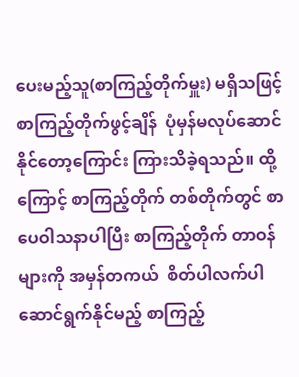ပေးမည့်သူ(စာကြည့်တိုက်မှူး) မရှိသဖြင့် စာကြည့်တိုက်ဖွင့်ချိန်  ပုံမှန်မလုပ်ဆောင်နိုင်တော့ကြောင်း ကြားသိခဲ့ရသည်။ ထို့ကြောင့် စာကြည့်တိုက် တစ်တိုက်တွင် စာပေဝါသနာပါပြီး စာကြည့်တိုက် တာဝန်များကို အမှန်တကယ်  စိတ်ပါလက်ပါ ဆောင်ရွက်နိုင်မည့် စာကြည့်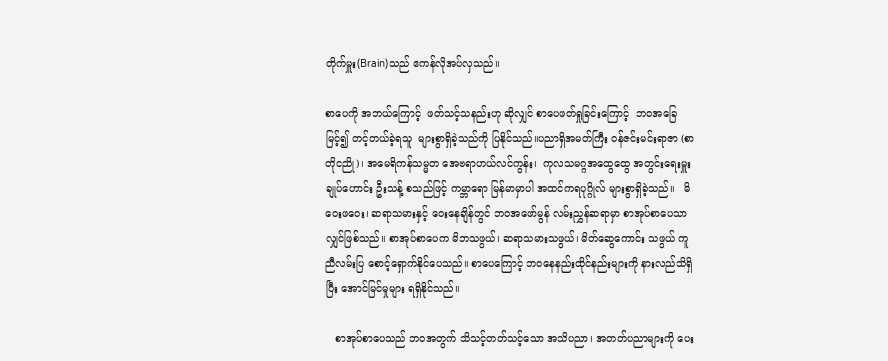တိုက်မှူး(Brain)သည် ဧကန်လိုအပ်လှသည်။

စာပေကို အဘယ်ကြောင့်  ဖတ်သင့်သနည်းဟု ဆိုလျှင် စာပေဖတ်ရှုခြင်းကြောင့်  ဘဝအခြေမြင့်၍ တင့်တယ်ခဲ့ရသူ  များစွာရှိခဲ့သည်ကို ပြနိုင်သည်။ပညာရှိအမတ်ကြီး ဝန်ဇင်းမင်းရာဇာ (စာတိုငညို)၊ အမေရိကန်သမ္မတ အေဗရာဟယ်လင်ကွန်း၊  ကုလသမဂ္ဂအထွေထွေ အတွင်းရေးမှူးချုပ်ဟောင်း ဦးသန့် စသည်ဖြင့် ကမ္ဘာရော မြန်မာမှာပါ အထင်ကရပုဂ္ဂိုလ် များစွာရှိခဲ့သည်။   မိဝေးဖဝေး၊ ဆရာသမားနှင့် ဝေးနေချိန်တွင် ဘဝအဖော်မွန် လမ်းညွှန်ဆရာမှာ စာအုပ်စာပေသာလျှင်ဖြစ်သည်။ စာအုပ်စာပေက မိဘသဖွယ်၊ ဆရာသမားသဖွယ်၊ မိတ်ဆွေကောင်း သဖွယ် ကူညီလမ်းပြ စောင့်ရှောက်နိုင်ပေသည်။ စာပေကြောင့် ဘဝနေနည်းထိုင်နည်းများကို နားလည်သိရှိပြီး အောင်မြင်မှုများ ရရှိနိုင်သည်။

   စာအုပ်စာပေသည် ဘဝအတွက် သိသင့်တတ်သင့်သော အသိပညာ၊ အတတ်ပညာများကို ပေး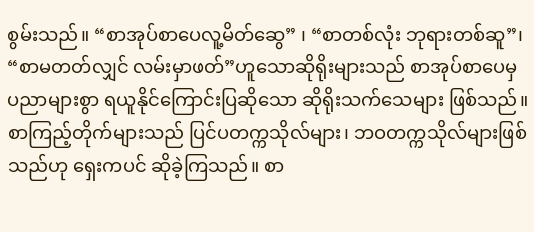စွမ်းသည်။ “စာအုပ်စာပေလူ့မိတ်ဆွေ” ၊ “စာတစ်လုံး ဘုရားတစ်ဆူ”၊ “စာမတတ်လျှင် လမ်းမှာဖတ်”ဟူသောဆိုရိုးများသည် စာအုပ်စာပေမှ ပညာများစွာ ရယူနိုင်ကြောင်းပြဆိုသော ဆိုရိုးသက်သေများ ဖြစ်သည်။ စာကြည့်တိုက်များသည် ပြင်ပတက္ကသိုလ်များ၊ ဘဝတက္ကသိုလ်များဖြစ်သည်ဟု ရှေးကပင် ဆိုခဲ့ကြသည်။ စာ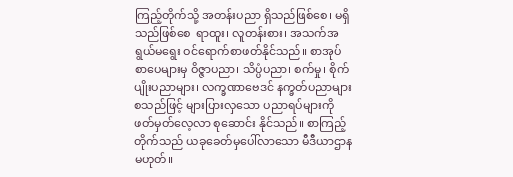ကြည့်တိုက်သို့ အတန်းပညာ ရှိသည်ဖြစ်စေ၊ မရှိသည်ဖြစ်စေ  ရာထူး၊ လူတန်းစား၊ အသက်အရွယ်မရွေး ဝင်ရောက်စာဖတ်နိုင်သည်။ စာအုပ်စာပေများမှ ဝိဇ္ဇာပညာ၊ သိပ္ပံပညာ၊ စက်မှု၊ စိုက်ပျိုးပညာများ၊ လက္ခဏာဗေဒင် နက္ခတ်ပညာများ စသည်ဖြင့် များပြားလှသော ပညာရပ်များကို ဖတ်မှတ်လေ့လာ စုဆောင်း နိုင်သည်။ စာကြည့်တိုက်သည် ယခုခေတ်မှပေါ်လာသော မီဒီယာဌာနမဟုတ်။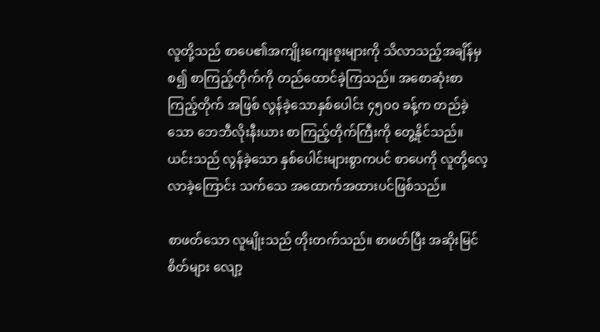လူတို့သည် စာပေ၏အကျိုးကျေးဇူးများကို သိလာသည့်အချိန်မှစ၍ စာကြည့်တိုက်ကို တည်ထောင်ခဲ့ကြသည်။ အစောဆုံးစာကြည့်တိုက် အဖြစ် လွန်ခဲ့သောနှစ်ပေါင်း ၄၅၀၀ ခန့်က တည်ခဲ့သော ဘေဘီလိုးနီးယား စာကြည့်တိုက်ကြီးကို တွေ့နိုင်သည်။ ယင်းသည် လွန်ခဲ့သော နှစ်ပေါင်းများစွာကပင် စာပေကို လူတို့လေ့လာခဲ့ကြောင်း သက်သေ အထောက်အထားပင်ဖြစ်သည်။

စာဖတ်သော လူမျိုးသည် တိုးတက်သည်။ စာဖတ်ပြီး အဆိုးမြင်စိတ်များ လျော့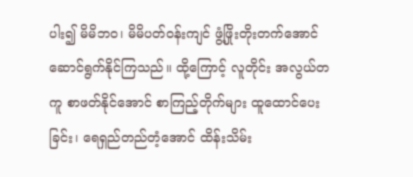ပါး၍ မိမိဘဝ၊ မိမိပတ်ဝန်းကျင် ဖွံ့ဖြိုးတိုးတက်အောင် ဆောင်ရွက်နိုင်ကြသည်။ ထို့ကြောင့် လူတိုင်း အလွယ်တကူ စာဖတ်နိုင်အောင် စာကြည့်တိုက်များ ထူထောင်ပေးခြင်း၊ ရေရှည်တည်တံ့အောင် ထိန်းသိမ်း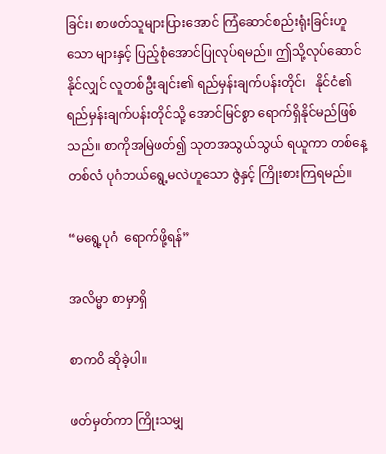ခြင်း၊ စာဖတ်သူများပြားအောင် ကြံဆောင်စည်းရုံးခြင်းဟူသော များနှင့် ပြည့်စုံအောင်ပြုလုပ်ရမည်။ ဤသို့လုပ်ဆောင်နိုင်လျှင် လူတစ်ဦးချင်း၏ ရည်မှန်းချက်ပန်းတိုင်၊   နိုင်ငံ၏ ရည်မှန်းချက်ပန်းတိုင်သို့ အောင်မြင်စွာ ရောက်ရှိနိုင်မည်ဖြစ်သည်။ စာကိုအမြဲဖတ်၍ သုတအသွယ်သွယ် ရယူကာ တစ်နေ့တစ်လံ ပုဂံဘယ်ရွေ့မလဲဟူသော ဇွဲနှင့် ကြိုးစားကြရမည်။

“မရွေ့ပုဂံ  ရောက်ဖို့ရန်”

အလိမ္မာ စာမှာရှိ

စာကဝိ ဆိုခဲ့ပါ။

ဖတ်မှတ်ကာ ကြိုးသမျှ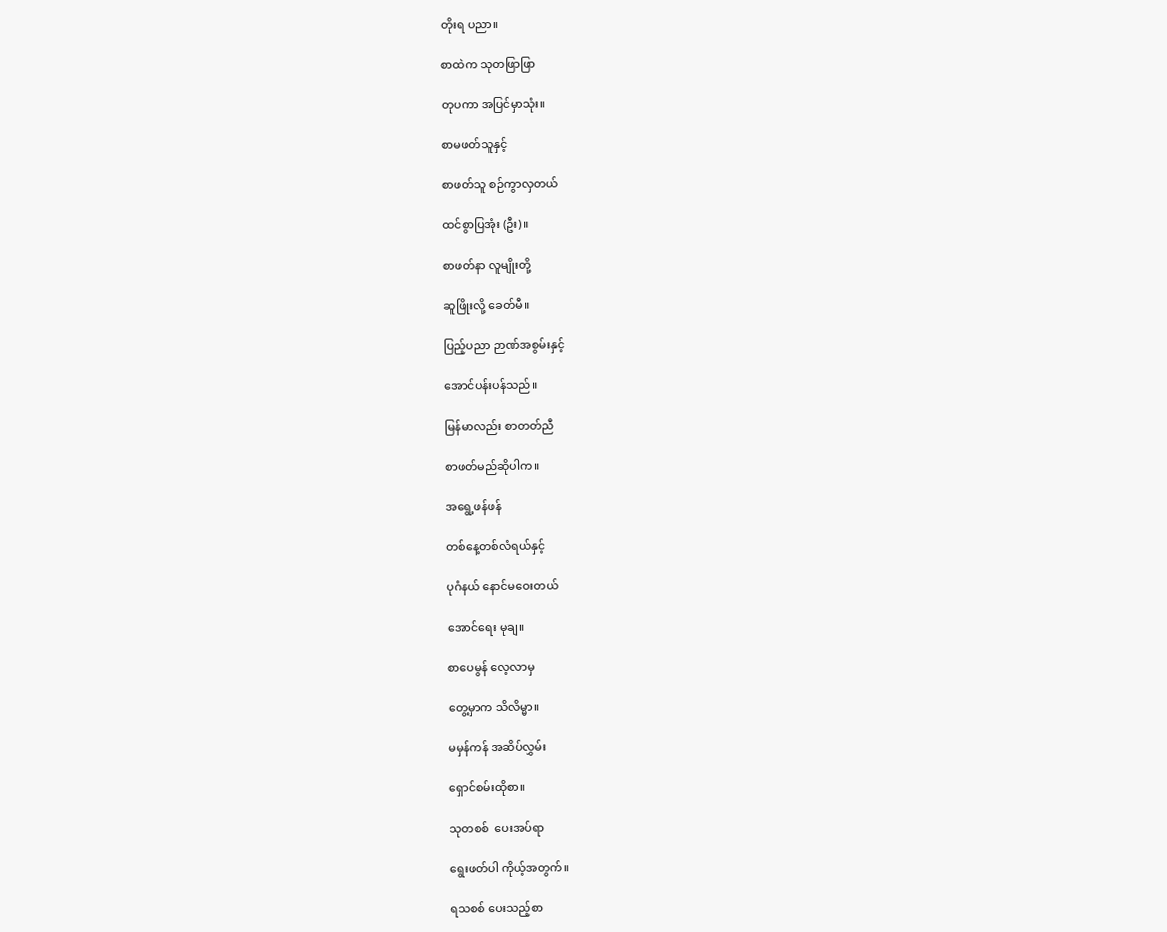တိုးရ ပညာ။

စာထဲက သုတဖြာဖြာ

တုပကာ အပြင်မှာသုံး။

စာမဖတ်သူနှင့်

စာဖတ်သူ စဉ်ကွာလှတယ်

ထင်စွာပြအုံး (ဦး)။

စာဖတ်နာ လူမျိုးတို့

ဆူဖြိုးလို့ ခေတ်မီ။

ပြည့်ပညာ ဉာဏ်အစွမ်းနှင့်

အောင်ပန်းပန်သည်။

မြန်မာလည်း စာတတ်ညီ

စာဖတ်မည်ဆိုပါက။

အရွေ့ဖန်ဖန်

တစ်နေ့တစ်လံရယ်နှင့်

ပုဂံနယ် နောင်မဝေးတယ်

အောင်ရေး မုချ။

စာပေမွန် လေ့လာမှ

တွေ့မှာက သိလိမ္မာ။

မမှန်ကန် အဆိပ်လွှမ်း

ရှောင်စမ်းထိုစာ။

သုတစစ်  ပေးအပ်ရာ

ရွေးဖတ်ပါ ကိုယ့်အတွက်။

ရသစစ် ပေးသည့်စာ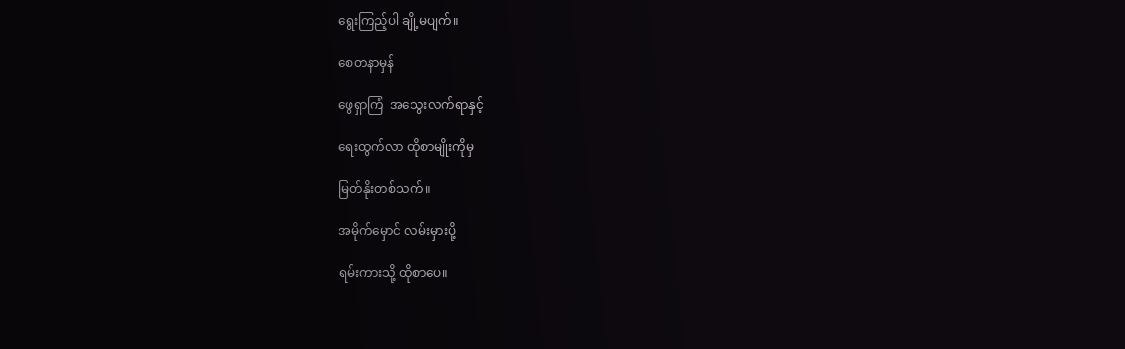ရွေးကြည့်ပါ ချို့မပျက်။

စေတနာမှန်

ဖွေရှာကြံ  အသွေးလက်ရာနှင့်

ရေးထွက်လာ ထိုစာမျိုးကိုမှ

မြတ်နိုးတစ်သက်။

အမိုက်မှောင် လမ်းမှားပို့

ရမ်းကားသို့ ထိုစာပေ။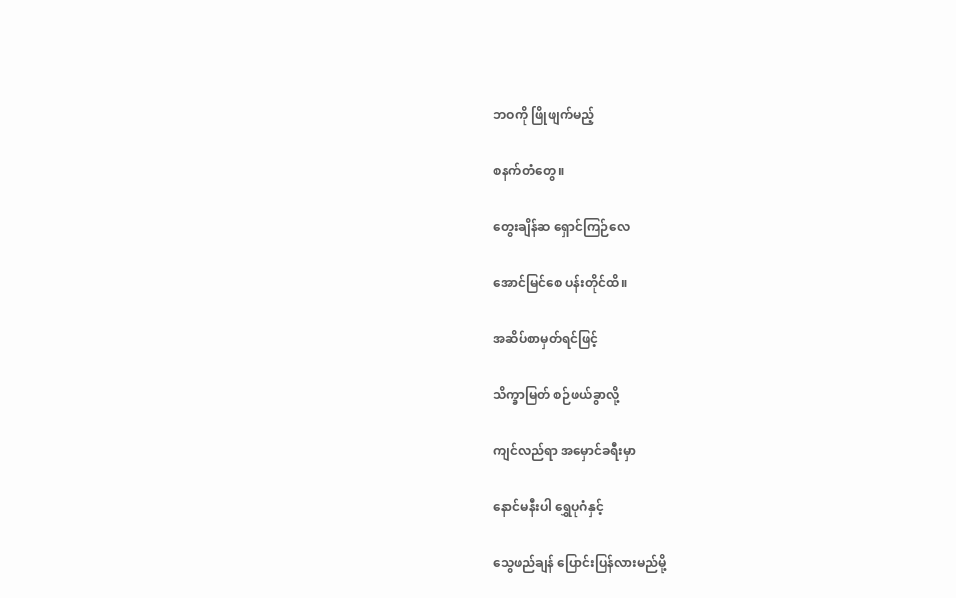ဘဝကို ဖြိုဖျက်မည့်

စနက်တံတွေ။

တွေးချိန်ဆ ရှောင်ကြဉ်လေ

အောင်မြင်စေ ပန်းတိုင်ထိ။

အဆိပ်စာမှတ်ရင်ဖြင့်

သိက္ခာမြတ် စဉ်ဖယ်ခွာလို့

ကျင်လည်ရာ အမှောင်ခရီးမှာ

နောင်မနီးပါ ရွှေပုဂံနှင့်

သွေဖည်ချန် ပြောင်းပြန်လားမည်မို့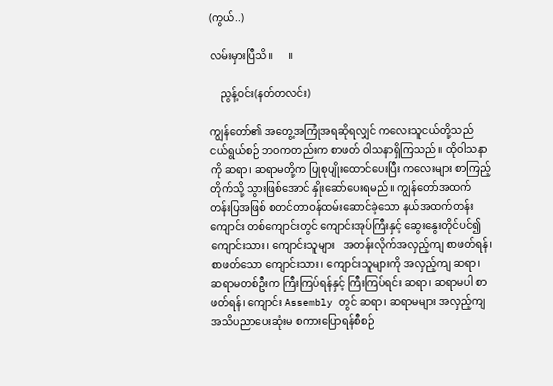(ကွယ်..)

လမ်းမှားပြီသိ။      ။

    ညွန့်ဝင်း(နတ်တလင်း)

ကျွန်တော်၏ အတွေ့အကြုံအရဆိုရလျှင် ကလေးသူငယ်တို့သည် ငယ်ရွယ်စဉ် ဘဝကတည်းက စာဖတ် ဝါသနာရှိကြသည်။ ထိုဝါသနာကို ဆရာ၊ ဆရာမတို့က ပြုစုပျိုးထောင်ပေးပြီး ကလေးများ စာကြည့်တိုက်သို့ သွားဖြစ်အောင် နှိုးဆော်ပေးရမည်။ ကျွန်တော်အထက် တန်းပြအဖြစ် စတင်တာဝန်ထမ်းဆောင်ခဲ့သော နယ်အထက်တန်းကျောင်း တစ်ကျောင်းတွင် ကျောင်းအုပ်ကြီးနှင့် ဆွေးနွေးတိုင်ပင်၍ ကျောင်းသား၊ ကျောင်းသူများ   အတန်းလိုက်အလှည့်ကျ စာဖတ်ရန်၊ စာဖတ်သော ကျောင်းသား၊ ကျောင်းသူများကို အလှည့်ကျ ဆရာ၊ ဆရာမတစ်ဦးက ကြီးကြပ်ရန်နှင့် ကြီးကြပ်ရင်း ဆရာ၊ ဆရာမပါ စာဖတ်ရန်၊ ကျောင်း Assembly တွင် ဆရာ၊ ဆရာမများ အလှည့်ကျ အသိပညာပေးဆုံးမ စကားပြောရန်စီစဉ်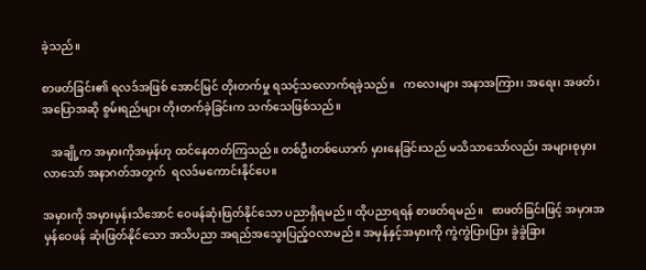ခဲ့သည်။

စာဖတ်ခြင်း၏ ရလဒ်အဖြစ် အောင်မြင် တိုးတက်မှု ရသင့်သလောက်ရခဲ့သည်။   ကလေးများ အနာအကြား၊ အရေး၊ အဖတ်၊ အပြောအဆို စွမ်းရည်များ တိုးတက်ခဲ့ခြင်းက သက်သေဖြစ်သည်။

   အချို့က အမှားကိုအမှန်ဟု ထင်နေတတ်ကြသည်။ တစ်ဦးတစ်ယောက် မှားနေခြင်းသည် မသိသာသော်လည်း အများစုမှားလာသော် အနာဂတ်အတွက်  ရလဒ်မကောင်းနိုင်ပေ။

အမှားကို အမှားမှန်းသိအောင် ဝေဖန်ဆုံးဖြတ်နိုင်သော ပညာရှိရမည်။ ထိုပညာရရန် စာဖတ်ရမည်။   စာဖတ်ခြင်းဖြင့် အမှားအမှန်ဝေဖန် ဆုံးဖြတ်နိုင်သော အသိပညာ အရည်အသွေးပြည့်ဝလာမည်။ အမှန်နှင့်အမှားကို ကွဲကွဲပြားပြား ခွဲခွဲခြား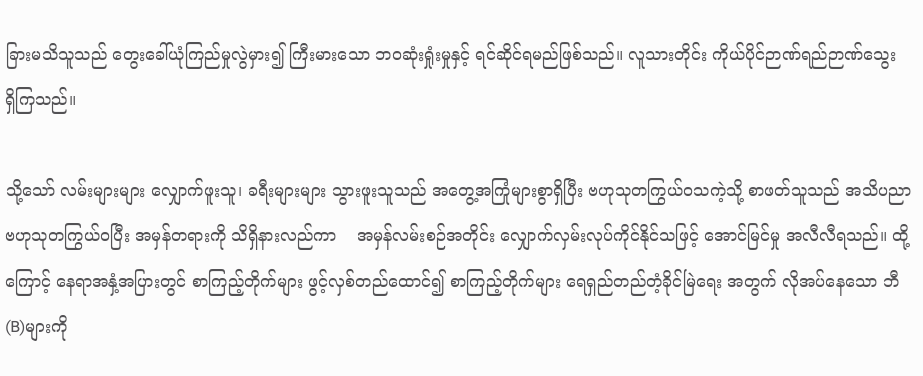ခြားမသိသူသည် တွေးခေါ်ယုံကြည်မှုလွဲမှား၍ ကြီးမားသော ဘဝဆုံးရှုံးမှုနှင့် ရင်ဆိုင်ရမည်ဖြစ်သည်။ လူသားတိုင်း ကိုယ်ပိုင်ဉာဏ်ရည်ဉာဏ်သွေး   ရှိကြသည်။

သို့သော် လမ်းများများ လျှောက်ဖူးသူ၊ ခရီးများများ သွားဖူးသူသည် အတွေ့အကြုံများစွာရှိပြီး ဗဟုသုတကြွယ်ဝသကဲ့သို့ စာဖတ်သူသည် အသိပညာ ဗဟုသုတကြွယ်ဝပြီး အမှန်တရားကို သိရှိနားလည်ကာ    အမှန်လမ်းစဉ်အတိုင်း လျှောက်လှမ်းလုပ်ကိုင်နိုင်သဖြင့် အောင်မြင်မှု အလီလီရသည်။ ထို့ကြောင့် နေရာအနှံ့အပြားတွင် စာကြည့်တိုက်များ ဖွင့်လှစ်တည်ထောင်၍ စာကြည့်တိုက်များ ရေရှည်တည်တံ့ခိုင်မြဲရေး အတွက် လိုအပ်နေသော ဘီ(B)များကို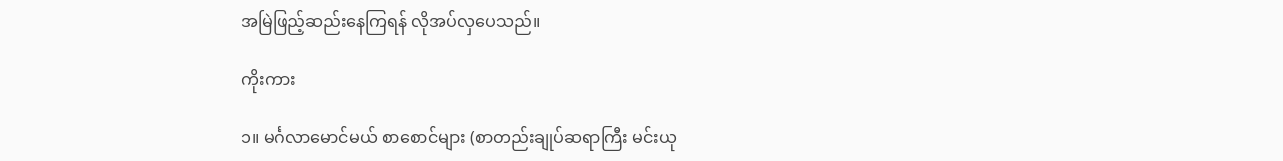အမြဲဖြည့်ဆည်းနေကြရန် လိုအပ်လှပေသည်။

ကိုးကား

၁။ မင်္ဂလာမောင်မယ် စာစောင်များ (စာတည်းချုပ်ဆရာကြီး မင်းယု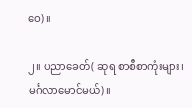ဝေ)။

၂။ ပညာခေတ်( ဆုရ စာစီစာကုံးများ၊ မင်္ဂလာမောင်မယ်)။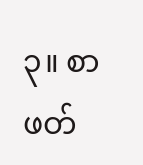၃။ စာဖတ်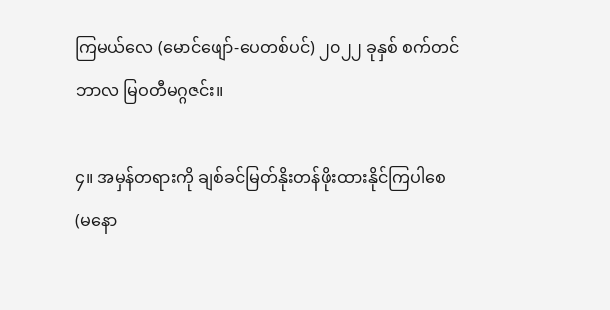ကြမယ်လေ (မောင်ဖျော်-ပေတစ်ပင်) ၂၀၂၂ ခုနှစ် စက်တင်ဘာလ မြဝတီမဂ္ဂဇင်း။

၄။ အမှန်တရားကို ချစ်ခင်မြတ်နိုးတန်ဖိုးထားနိုင်ကြပါစေ (မနော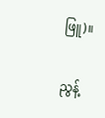ဖြူ)။

ညွန့်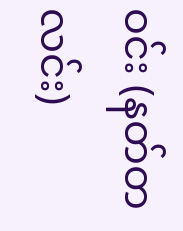ဝင်း (နတ်တလင်း)